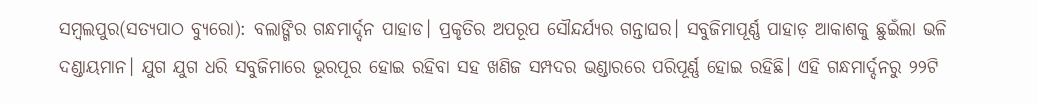ସମ୍ବଲପୁର(ସତ୍ୟପାଠ ବ୍ୟୁରୋ): ବଲାଙ୍ଗିର ଗନ୍ଧମାର୍ଦ୍ଦନ ପାହାଡ। ପ୍ରକୃତିର ଅପରୂପ ସୌନ୍ଦର୍ଯ୍ୟର ଗନ୍ତାଘର। ସବୁଜିମାପୂର୍ଣ୍ଣ ପାହାଡ଼ ଆକାଶକୁ ଛୁଇଁଲା ଭଳି ଦଣ୍ଡାୟମାନ। ଯୁଗ ଯୁଗ ଧରି ସବୁଜିମାରେ ଭୂରପୂର ହୋଇ ରହିବା ସହ ଖଣିଜ ସମ୍ପଦର ଭଣ୍ଡାରରେ ପରିପୂର୍ଣ୍ଣ ହୋଇ ରହିଛି। ଏହି ଗନ୍ଧମାର୍ଦ୍ଦନରୁ ୨୨ଟି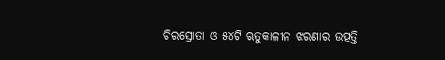ଚିରସ୍ରୋତା ଓ ୫୪ଟି ଋତୁକାଳୀନ ଝରଣାର ଉତ୍ପତ୍ତି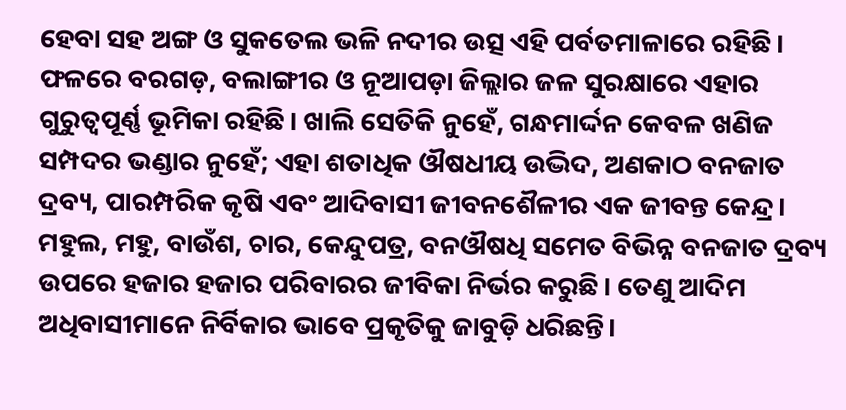ହେବା ସହ ଅଙ୍ଗ ଓ ସୁକତେଲ ଭଳି ନଦୀର ଉତ୍ସ ଏହି ପର୍ବତମାଳାରେ ରହିଛି। ଫଳରେ ବରଗଡ଼, ବଲାଙ୍ଗୀର ଓ ନୂଆପଡ଼ା ଜିଲ୍ଲାର ଜଳ ସୁରକ୍ଷାରେ ଏହାର ଗୁରୁତ୍ୱପୂର୍ଣ୍ଣ ଭୂମିକା ରହିଛି। ଖାଲି ସେତିକି ନୁହେଁ, ଗନ୍ଧମାର୍ଦ୍ଦନ କେବଳ ଖଣିଜ ସମ୍ପଦର ଭଣ୍ଡାର ନୁହେଁ; ଏହା ଶତାଧିକ ଔଷଧୀୟ ଉଦ୍ଭିଦ, ଅଣକାଠ ବନଜାତ ଦ୍ରବ୍ୟ, ପାରମ୍ପରିକ କୃଷି ଏବଂ ଆଦିବାସୀ ଜୀବନଶୈଳୀର ଏକ ଜୀବନ୍ତ କେନ୍ଦ୍ର। ମହୁଲ, ମହୁ, ବାଉଁଶ, ଚାର, କେନ୍ଦୁପତ୍ର, ବନଔଷଧି ସମେତ ବିଭିନ୍ନ ବନଜାତ ଦ୍ରବ୍ୟ ଉପରେ ହଜାର ହଜାର ପରିବାରର ଜୀବିକା ନିର୍ଭର କରୁଛି। ତେଣୁ ଆଦିମ ଅଧିବାସୀମାନେ ନିର୍ବିକାର ଭାବେ ପ୍ରକୃତିକୁ ଜାବୁଡ଼ି ଧରିଛନ୍ତି।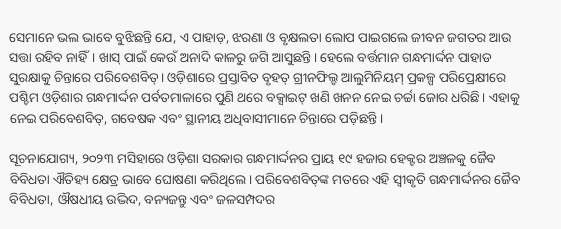ସେମାନେ ଭଲ ଭାବେ ବୁଝିଛନ୍ତି ଯେ, ଏ ପାହାଡ଼, ଝରଣା ଓ ବୃକ୍ଷଲତା ଲୋପ ପାଇଗଲେ ଜୀବନ ଜଗତର ଆଉ ସତ୍ତା ରହିବ ନାହିଁ। ଖାସ୍‌ ପାଇଁ କେଉଁ ଅନାଦି କାଳରୁ ଜଗି ଆସୁଛନ୍ତି। ହେଲେ ବର୍ତ୍ତମାନ ଗନ୍ଧମାର୍ଦ୍ଦନ ପାହାଡ ସୁରକ୍ଷାକୁ ଚିନ୍ତାରେ ପରିବେଶବିତ୍‌। ଓଡ଼ିଶାରେ ପ୍ରସ୍ତାବିତ ବୃହତ୍ ଗ୍ରୀନଫିଲ୍ଡ ଆଲୁମିନିୟମ୍ ପ୍ରକଳ୍ପ ପରିପ୍ରେକ୍ଷୀରେ ପଶ୍ଚିମ ଓଡ଼ିଶାର ଗନ୍ଧମାର୍ଦ୍ଦନ ପର୍ବତମାଳାରେ ପୁଣି ଥରେ ବକ୍ସାଇଟ୍ ଖଣି ଖନନ ନେଇ ଚର୍ଚ୍ଚା ଜୋର ଧରିଛି। ଏହାକୁ ନେଇ ପରିବେଶବିତ୍, ଗବେଷକ ଏବଂ ସ୍ଥାନୀୟ ଅଧିବାସୀମାନେ ଚିନ୍ତାରେ ପଡ଼ିଛନ୍ତି।

ସୂଚନାଯୋଗ୍ୟ, ୨୦୨୩ ମସିହାରେ ଓଡ଼ିଶା ସରକାର ଗନ୍ଧମାର୍ଦ୍ଦନର ପ୍ରାୟ ୧୯ ହଜାର ହେକ୍ଟର ଅଞ୍ଚଳକୁ ଜୈବ ବିବିଧତା ଐତିହ୍ୟ କ୍ଷେତ୍ର ଭାବେ ଘୋଷଣା କରିଥିଲେ। ପରିବେଶବିତ୍‌ଙ୍କ ମତରେ ଏହି ସ୍ୱୀକୃତି ଗନ୍ଧମାର୍ଦ୍ଦନର ଜୈବ ବିବିଧତା, ଔଷଧୀୟ ଉଦ୍ଭିଦ, ବନ୍ୟଜନ୍ତୁ ଏବଂ ଜଳସମ୍ପଦର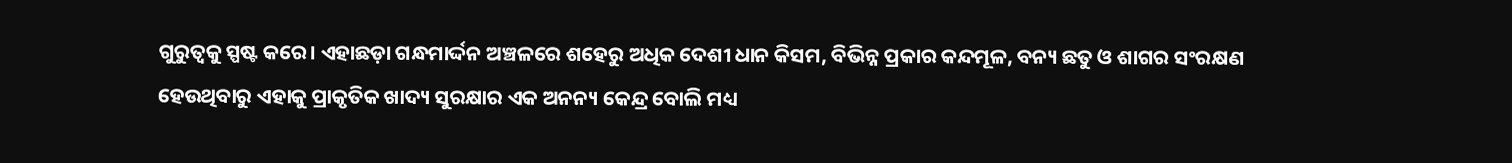ଗୁରୁତ୍ୱକୁ ସ୍ପଷ୍ଟ କରେ। ଏହାଛଡ଼ା ଗନ୍ଧମାର୍ଦ୍ଦନ ଅଞ୍ଚଳରେ ଶହେରୁ ଅଧିକ ଦେଶୀ ଧାନ କିସମ, ବିଭିନ୍ନ ପ୍ରକାର କନ୍ଦମୂଳ, ବନ୍ୟ ଛତୁ ଓ ଶାଗର ସଂରକ୍ଷଣ ହେଉଥିବାରୁ ଏହାକୁ ପ୍ରାକୃତିକ ଖାଦ୍ୟ ସୁରକ୍ଷାର ଏକ ଅନନ୍ୟ କେନ୍ଦ୍ର ବୋଲି ମଧ୍ୟ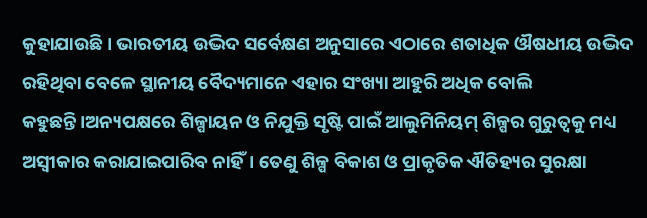କୁହାଯାଉଛି। ଭାରତୀୟ ଉଦ୍ଭିଦ ସର୍ବେକ୍ଷଣ ଅନୁସାରେ ଏଠାରେ ଶତାଧିକ ଔଷଧୀୟ ଉଦ୍ଭିଦ ରହିଥିବା ବେଳେ ସ୍ଥାନୀୟ ବୈଦ୍ୟମାନେ ଏହାର ସଂଖ୍ୟା ଆହୁରି ଅଧିକ ବୋଲି କହୁଛନ୍ତି।ଅନ୍ୟପକ୍ଷରେ ଶିଳ୍ପାୟନ ଓ ନିଯୁକ୍ତି ସୃଷ୍ଟି ପାଇଁ ଆଲୁମିନିୟମ୍ ଶିଳ୍ପର ଗୁରୁତ୍ୱକୁ ମଧ୍ୟ ଅସ୍ୱୀକାର କରାଯାଇପାରିବ ନାହିଁ। ତେଣୁ ଶିଳ୍ପ ବିକାଶ ଓ ପ୍ରାକୃତିକ ଐତିହ୍ୟର ସୁରକ୍ଷା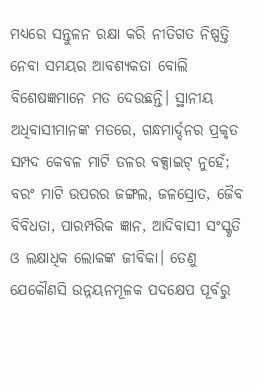ମଧ୍ୟରେ ସନ୍ତୁଳନ ରକ୍ଷା କରି ନୀତିଗତ ନିଷ୍ପତ୍ତି ନେବା ସମୟର ଆବଶ୍ୟକତା ବୋଲି ବିଶେଷଜ୍ଞମାନେ ମତ ଦେଉଛନ୍ତି। ସ୍ଥାନୀୟ ଅଧିବାସୀମାନଙ୍କ ମତରେ, ଗନ୍ଧମାର୍ଦ୍ଦନର ପ୍ରକୃତ ସମ୍ପଦ କେବଳ ମାଟି ତଳର ବକ୍ସାଇଟ୍ ନୁହେଁ; ବରଂ ମାଟି ଉପରର ଜଙ୍ଗଲ, ଜଳସ୍ରୋତ, ଜୈବ ବିବିଧତା, ପାରମ୍ପରିକ ଜ୍ଞାନ, ଆଦିବାସୀ ସଂସ୍କୃତି ଓ ଲକ୍ଷାଧିକ ଲୋକଙ୍କ ଜୀବିକା। ତେଣୁ ଯେକୌଣସି ଉନ୍ନୟନମୂଳକ ପଦକ୍ଷେପ ପୂର୍ବରୁ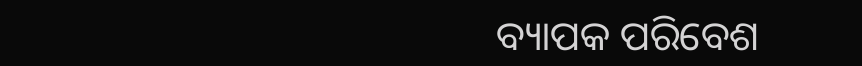ବ୍ୟାପକ ପରିବେଶ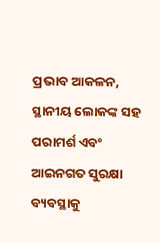ପ୍ରଭାବ ଆକଳନ, ସ୍ଥାନୀୟ ଲୋକଙ୍କ ସହ ପରାମର୍ଶ ଏବଂ ଆଇନଗତ ସୁରକ୍ଷା ବ୍ୟବସ୍ଥାକୁ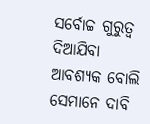ସର୍ବୋଚ୍ଚ ଗୁରୁତ୍ୱ ଦିଆଯିବା ଆବଶ୍ୟକ ବୋଲି ସେମାନେ ଦାବି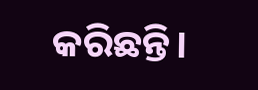କରିଛନ୍ତି।